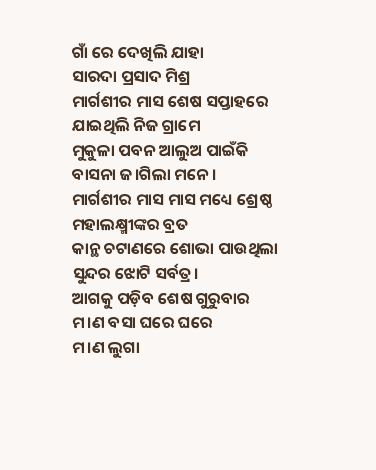ଗାଁ ରେ ଦେଖିଲି ଯାହା
ସାରଦା ପ୍ରସାଦ ମିଶ୍ର
ମାର୍ଗଶୀର ମାସ ଶେଷ ସପ୍ତାହରେ
ଯାଇଥିଲି ନିଜ ଗ୍ରାମେ
ମୁକୁଳା ପବନ ଆଲୁଅ ପାଇଁକି
ବାସନା ଜ।ଗିଲା ମନେ ।
ମାର୍ଗଶୀର ମାସ ମାସ ମଧ୍ୟେ ଶ୍ରେଷ୍ଠ
ମହାଲକ୍ଷ୍ମୀଙ୍କର ବ୍ରତ
କାନ୍ଥ ଚଟାଣରେ ଶୋଭା ପାଉଥିଲା
ସୁନ୍ଦର ଝୋଟି ସର୍ବତ୍ର।
ଆଗକୁ ପଡ଼ିବ ଶେଷ ଗୁରୁବାର
ମ।ଣ ବସା ଘରେ ଘରେ
ମ।ଣ ଲୁଗା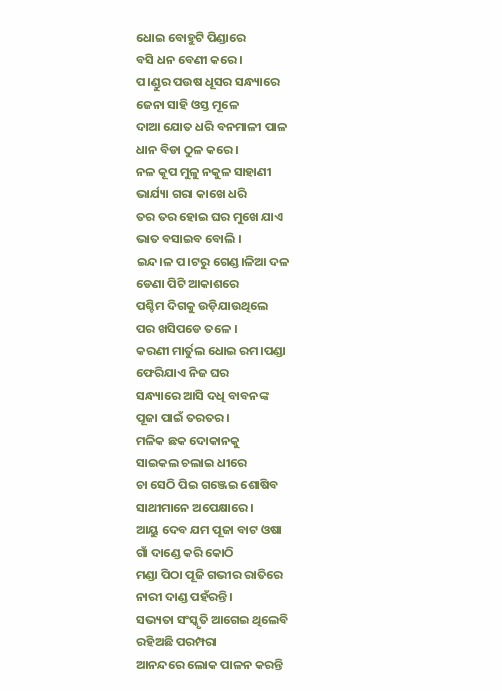ଧୋଇ ବୋହୁଟି ପିଣ୍ଡାରେ
ବସି ଧନ ବେଣୀ କରେ ।
ପ।ଣ୍ଡୁର ପଉଷ ଧୂସର ସନ୍ଧ୍ୟାରେ
ଜେନା ସାହି ଓସ୍ତ ମୂଳେ
ଦାଆ ଯୋତ ଧରି ବନମାଳୀ ପାଳ
ଧାନ ବିଡା ଠୁଳ କରେ ।
ନଳ କୂପ ମୁଳୁ ନକୁଳ ସାହାଣୀ
ଭାର୍ଯ୍ୟା ଗରା କାଖେ ଧରି
ତର ତର ହୋଇ ଘର ମୁଖେ ଯାଏ
ଭାତ ବସାଇବ ବୋଲି ।
ଇନ୍ଦ।ଳ ପ।ଟରୁ ଗେଣ୍ଡ।ଳିଆ ଦଳ
ଡେଣା ପିଟି ଆକାଶରେ
ପଶ୍ଚିମ ଦିଗକୁ ଉଡ଼ିଯାଉଥିଲେ
ପର ଖସିପଡେ ତଳେ ।
କରଣୀ ମାର୍ତୁଲ ଧୋଇ ରମ।ପଣ୍ଡା
ଫେରିଯାଏ ନିଜ ଘର
ସନ୍ଧ୍ୟାରେ ଆସି ଦଧି ବାବନଙ୍କ
ପୂଜା ପାଇଁ ତରତର ।
ମଳିକ ଛକ ଦୋକାନକୁ
ସାଇକଲ ଚଲାଇ ଧୀରେ
ଚା ସେଠି ପିଇ ଗଞ୍ଜେଇ ଶୋଷିବ
ସାଥୀମାନେ ଅପେକ୍ଷାରେ ।
ଆୟୁ ଦେବ ଯମ ପୂଜା ବାଟ ଓଷା
ଗାଁ ଦାଣ୍ଡେ କରି କୋଠି
ମଣ୍ଡା ପିଠା ପୂଜି ଗଭୀର ରାତିରେ
ନାରୀ ଦାଣ୍ଡ ପହଁରନ୍ତି।
ସଭ୍ୟତା ସଂସ୍କୃତି ଆଗେଇ ଥିଲେବି
ରହିଅଛି ପରମ୍ପରା
ଆନନ୍ଦରେ ଲୋକ ପାଳନ କରନ୍ତି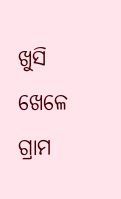ଖୁସି ଖେଳେ ଗ୍ରାମ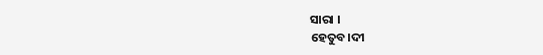ସାରା ।
ହେତୁବ।ଦୀ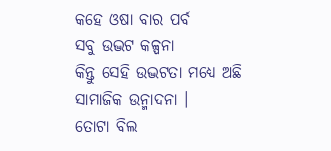କହେ ଓଷା ବାର ପର୍ବ
ସବୁ ଉଦ୍ଭଟ କଳ୍ପନା
କିନ୍ତୁ ସେହି ଉଦ୍ଭଟତା ମଧ୍ୟେ ଅଛି
ସାମାଜିକ ଉନ୍ମାଦନା ।
ତୋଟା ବିଲ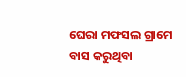ଘେରା ମଫସଲ ଗ୍ରାମେ
ବାସ କରୁଥିବା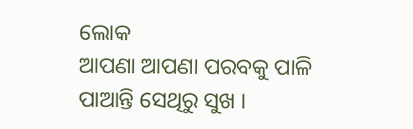ଲୋକ
ଆପଣା ଆପଣା ପରବକୁ ପାଳି
ପାଆନ୍ତି ସେଥିରୁ ସୁଖ ।